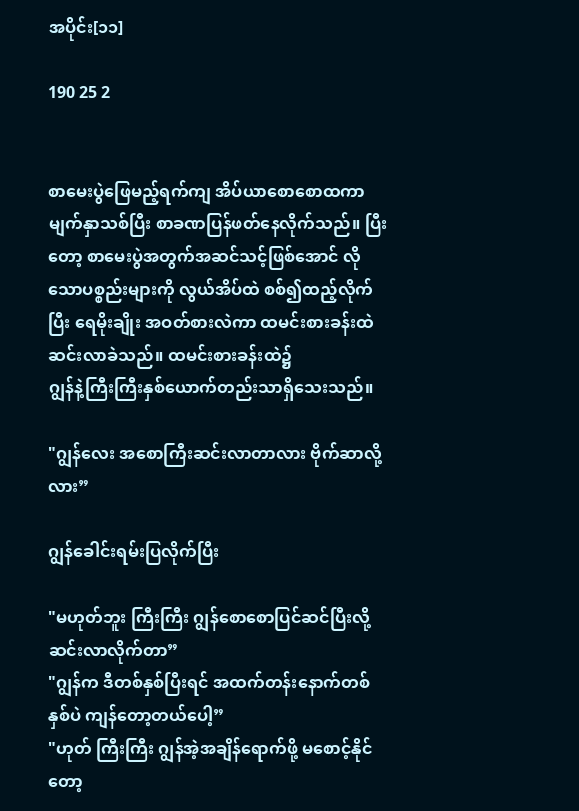အပိုင်း[၁၁]

190 25 2


စာမေးပွဲဖြေမည့်ရက်ကျ အိပ်ယာစောစောထကာ မျက်နှာသစ်ပြီး စာခဏပြန်ဖတ်နေလိုက်သည်။ ပြီးတော့ စာမေးပွဲအတွက်အဆင်သင့်ဖြစ်အောင် လိုသောပစ္စည်းများကို လွယ်အိပ်ထဲ စစ်၍ထည့်လိုက်ပြီး ရေမိုးချိုး အဝတ်စားလဲကာ ထမင်းစားခန်းထဲဆင်းလာခဲသည်။ ထမင်းစားခန်းထဲ၌
ဂျွန်နဲ့ကြီးကြီးနှစ်ယောက်တည်းသာရှိသေးသည်။

"ဂျွန်လေး အစောကြီးဆင်းလာတာလား ဗိုက်ဆာလို့လား”

ဂျွန်ခေါင်းရမ်းပြလိုက်ပြီး

"မဟုတ်ဘူး ကြီးကြီး ဂျွန်စောစောပြင်ဆင်ပြီးလို့ ဆင်းလာလိုက်တာ”
"ဂျွန်က ဒီတစ်နှစ်ပြီးရင် အထက်တန်းနောက်တစ်နှစ်ပဲ ကျန်တော့တယ်ပေါ့”
"ဟုတ် ကြီးကြီး ဂျွန်အဲ့အချိန်ရောက်ဖို့ မစောင့်နိုင်တော့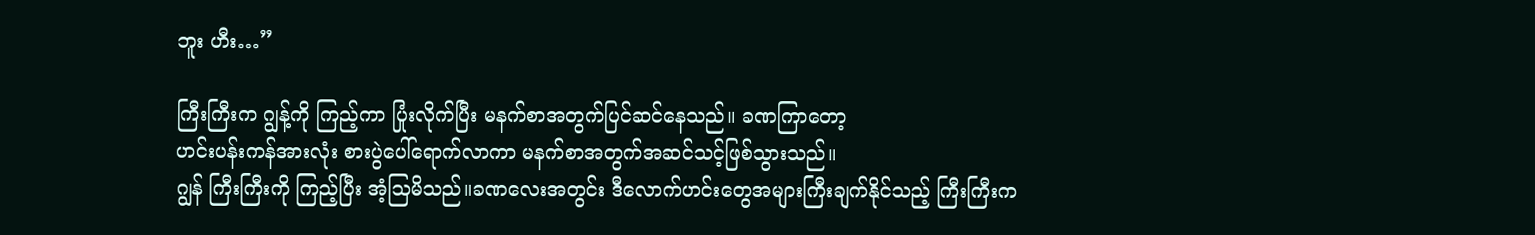ဘူး ဟီး…”

ကြီးကြီးက ဂျွန့်ကို ကြည့်ကာ ပြုံးလိုက်ပြီး မနက်စာအတွက်ပြင်ဆင်နေသည်။ ခဏကြာတော့
ဟင်းပန်းကန်အားလုံး စားပွဲပေါ်ရောက်လာကာ မနက်စာအတွက်အဆင်သင့်ဖြစ်သွားသည်။
ဂျွန် ကြီးကြီးကို ကြည့်ပြီး အံ့သြမိသည်။ခဏလေးအတွင်း ဒီလောက်ဟင်းတွေအများကြီးချက်နိုင်သည့် ကြီးကြီးက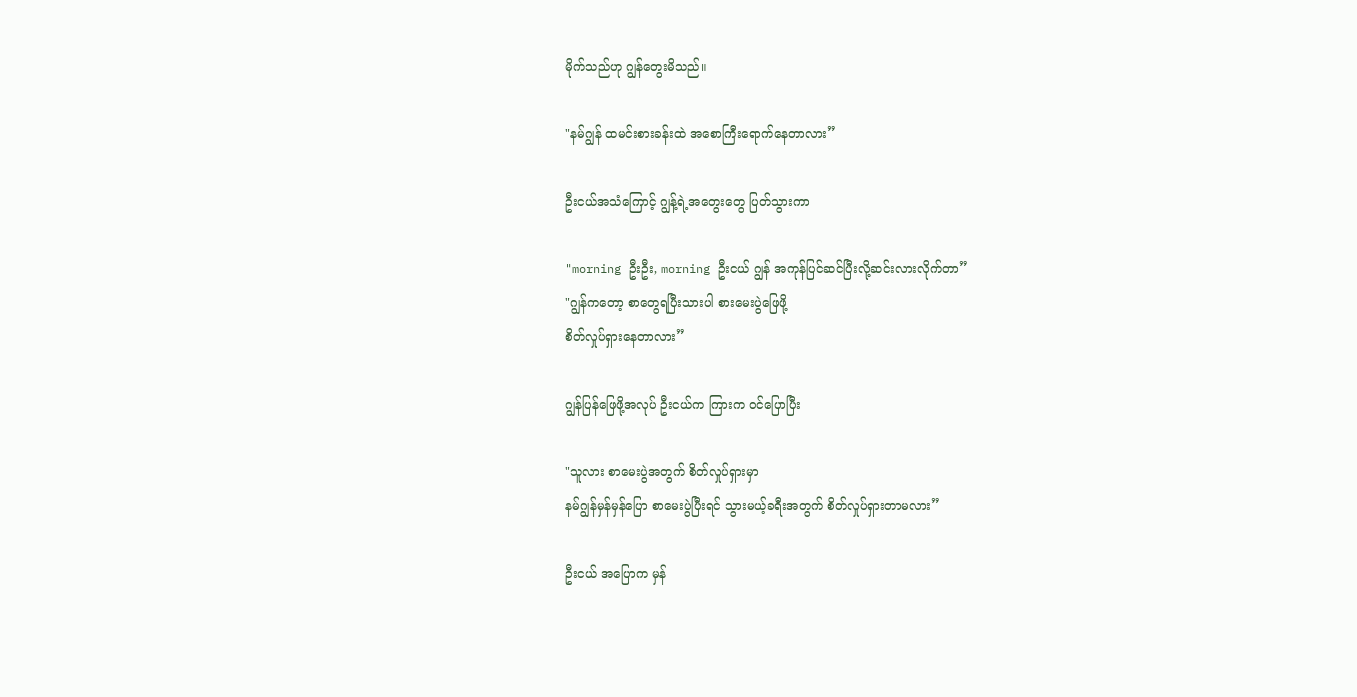မိုက်သည်ဟု ဂျွန်တွေးမိသည်။

"နမ်ဂျွန် ထမင်းစားခန်းထဲ အစောကြီးရောက်နေတာလား”

ဦးငယ်အသံကြောင့် ဂျွန့်ရဲ့အတွေးတွေ ပြတ်သွားကာ

"morning ဦးဦး, morning ဦးငယ် ဂျွန် အကုန်ပြင်ဆင်ပြီးလို့ဆင်းလားလိုက်တာ”
"ဂျွန်ကတော့ စာတွေရပြီးသားပါ စားမေးပွဲဖြေဖို့
စိတ်လှုပ်ရှားနေတာလား”

ဂျွန်ပြန်ဖြေဖို့အလုပ် ဦးငယ်က ကြားက ဝင်ပြောပြီး

"သူလား စာမေးပွဲအတွက် စိတ်လှုပ်ရှားမှာ
နမ်ဂျွန်မှန်မှန်ပြော စာမေးပွဲပြီးရင် သွားမယ့်ခရီးအတွက် စိတ်လှုပ်ရှားတာမလား”

ဦးငယ် အပြောက မှန်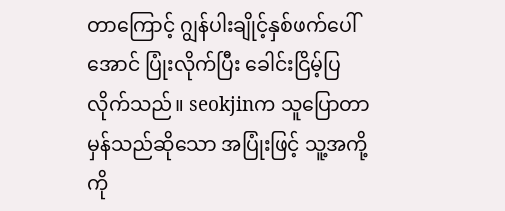တာကြောင့် ဂျွန်ပါးချိုင့်နှစ်ဖက်ပေါ်အောင် ပြုံးလိုက်ပြီး ခေါင်းငြိမ့်ပြလိုက်သည်။ seokjinက သူပြောတာ မှန်သည်ဆိုသော အပြုံးဖြင့် သူ့အကို့ကို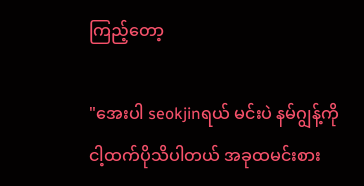ကြည့်တော့

"အေးပါ seokjinရယ် မင်းပဲ နမ်ဂျွန့်ကို ငါ့ထက်ပိုသိပါတယ် အခုထမင်းစား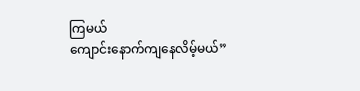ကြမယ်
ကျောင်းနောက်ကျနေလိမ့်မယ်”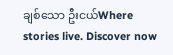ချစ်သော ဦးငယ်Where stories live. Discover now